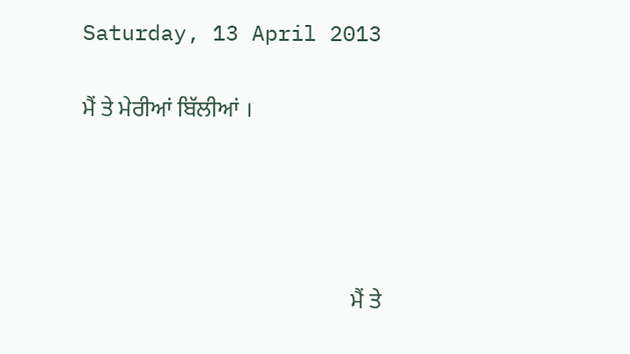Saturday, 13 April 2013

ਮੈਂ ਤੇ ਮੇਰੀਆਂ ਬਿੱਲੀਆਂ ।




                                               ਮੈਂ ਤੇ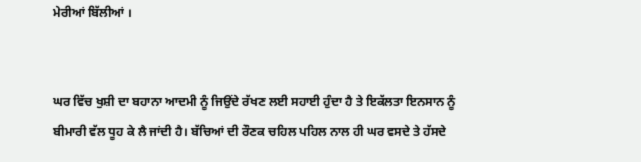ਮੇਰੀਆਂ ਬਿੱਲੀਆਂ ।


ਘਰ ਵਿੱਚ ਖੁਸ਼ੀ ਦਾ ਬਹਾਨਾ ਆਦਮੀ ਨੂੰ ਜਿਉਂਦੇ ਰੱਖਣ ਲਈ ਸਹਾਈ ਹੁੰਦਾ ਹੈ ਤੇ ਇਕੱਲਤਾ ਇਨਸਾਨ ਨੂੰ ਬੀਮਾਰੀ ਵੱਲ ਧੂਹ ਕੇ ਲੈ ਜਾਂਦੀ ਹੈ। ਬੱਚਿਆਂ ਦੀ ਰੌਣਕ ਚਹਿਲ ਪਹਿਲ ਨਾਲ ਹੀ ਘਰ ਵਸਦੇ ਤੇ ਹੱਸਦੇ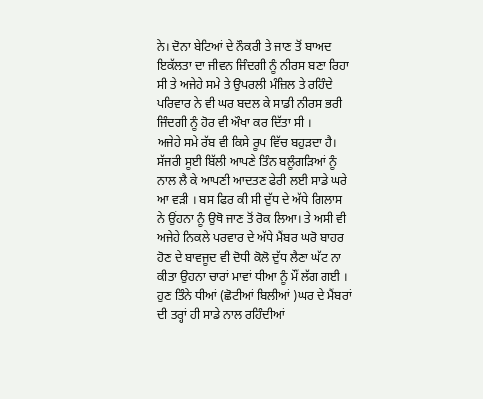ਨੇ। ਦੋਨਾ ਬੇਟਿਆਂ ਦੇ ਨੌਕਰੀ ਤੇ ਜਾਣ ਤੋਂ ਬਾਅਦ ਇਕੱਲਤਾ ਦਾ ਜੀਵਨ ਜਿੰਦਗੀ ਨੂੰ ਨੀਰਸ ਬਣਾ ਰਿਹਾ ਸੀ ਤੇ ਅਜੇਹੇ ਸਮੇ ਤੇ ਉਪਰਲੀ ਮੰਜ਼ਿਲ ਤੇ ਰਹਿੰਦੇ ਪਰਿਵਾਰ ਨੇ ਵੀ ਘਰ ਬਦਲ ਕੇ ਸਾਡੀ ਨੀਰਸ ਭਰੀ ਜਿੰਦਗੀ ਨੂੰ ਹੋਰ ਵੀ ਔਖਾ ਕਰ ਦਿੱਤਾ ਸੀ ।
ਅਜੇਹੇ ਸਮੇ ਰੱਬ ਵੀ ਕਿਸੇ ਰੂਪ ਵਿੱਚ ਬਹੁੜਦਾ ਹੈ। ਸੱਜਰੀ ਸੂਈ ਬਿੱਲੀ ਆਪਣੇ ਤਿੰਨ ਬਲੂੰਗੜਿਆਂ ਨੂੰ ਨਾਲ ਲੈ ਕੇ ਆਪਣੀ ਆਦਤਣ ਫੇਰੀ ਲਈ ਸਾਡੇ ਘਰੇ ਆ ਵੜੀ । ਬਸ ਫਿਰ ਕੀ ਸੀ ਦੁੱਧ ਦੇ ਅੱਧੇ ਗਿਲਾਸ ਨੇ ਉਂਹਨਾ ਨੂੰ ਉਥੋ ਜਾਣ ਤੋਂ ਰੋਕ ਲਿਆ। ਤੇ ਅਸੀ ਵੀ ਅਜੇਹੇ ਨਿਕਲੇ ਪਰਵਾਰ ਦੇ ਅੱਧੇ ਮੈਂਬਰ ਘਰੋ ਬਾਹਰ ਹੋਣ ਦੇ ਬਾਵਜੂਦ ਵੀ ਦੋਧੀ ਕੋਲੋ ਦੁੱਧ ਲੈਣਾ ਘੱਟ ਨਾ ਕੀਤਾ ਉਹਨਾ ਚਾਰਾਂ ਮਾਵਾਂ ਧੀਆ ਨੂੰ ਮੌਂ ਲੱਗ ਗਈ । ਹੁਣ ਤਿੰਨੇ ਧੀਆਂ (ਛੋਟੀਆਂ ਬਿਲੀਆਂ )ਘਰ ਦੇ ਮੈਂਬਰਾਂ ਦੀ ਤਰ੍ਹਾਂ ਹੀ ਸਾਡੇ ਨਾਲ ਰਹਿੰਦੀਆਂ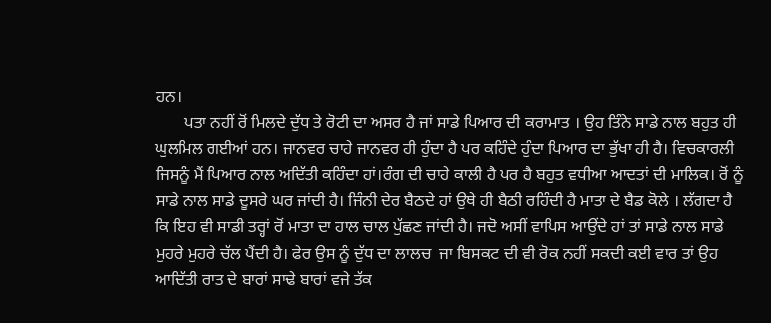ਹਨ।
       ਪਤਾ ਨਹੀਂ ਰੋਂ ਮਿਲਦੇ ਦੁੱਧ ਤੇ ਰੋਟੀ ਦਾ ਅਸਰ ਹੈ ਜਾਂ ਸਾਡੇ ਪਿਆਰ ਦੀ ਕਰਾਮਾਤ । ਉਹ ਤਿੰਨੇ ਸਾਡੇ ਨਾਲ ਬਹੁਤ ਹੀ ਘੁਲਮਿਲ ਗਈਆਂ ਹਨ। ਜਾਨਵਰ ਚਾਹੇ ਜਾਨਵਰ ਹੀ ਹੁੰਦਾ ਹੈ ਪਰ ਕਹਿੰਦੇ ਹੁੰਦਾ ਪਿਆਰ ਦਾ ਭੁੱਖਾ ਹੀ ਹੈ। ਵਿਚਕਾਰਲੀ ਜਿਸਨੂੰ ਮੈਂ ਪਿਆਰ ਨਾਲ ਅਦਿੱਤੀ ਕਹਿੰਦਾ ਹਾਂ।ਰੰਗ ਦੀ ਚਾਹੇ ਕਾਲੀ ਹੈ ਪਰ ਹੈ ਬਹੁਤ ਵਧੀਆ ਆਦਤਾਂ ਦੀ ਮਾਲਿਕ। ਰੋਂ ਨੂੰ ਸਾਡੇ ਨਾਲ ਸਾਡੇ ਦੂਸਰੇ ਘਰ ਜਾਂਦੀ ਹੈ। ਜਿੰਨੀ ਦੇਰ ਬੈਠਦੇ ਹਾਂ ਉਥੇ ਹੀ ਬੈਠੀ ਰਹਿੰਦੀ ਹੈ ਮਾਤਾ ਦੇ ਬੈਡ ਕੋਲੇ । ਲੱਗਦਾ ਹੈ ਕਿ ਇਹ ਵੀ ਸਾਡੀ ਤਰ੍ਹਾਂ ਰੋਂ ਮਾਤਾ ਦਾ ਹਾਲ ਚਾਲ ਪੁੱਛਣ ਜਾਂਦੀ ਹੈ। ਜਦੋ ਅਸੀਂ ਵਾਪਿਸ ਆਉਂਦੇ ਹਾਂ ਤਾਂ ਸਾਡੇ ਨਾਲ ਸਾਡੇ ਮੁਹਰੇ ਮੁਹਰੇ ਚੱਲ ਪੈਂਦੀ ਹੈ। ਫੇਰ ਉਸ ਨੂੰ ਦੁੱਧ ਦਾ ਲਾਲਚ  ਜਾ ਬਿਸਕਟ ਦੀ ਵੀ ਰੋਕ ਨਹੀਂ ਸਕਦੀ ਕਈ ਵਾਰ ਤਾਂ ਉਹ ਆਦਿੱਤੀ ਰਾਤ ਦੇ ਬਾਰਾਂ ਸਾਢੇ ਬਾਰਾਂ ਵਜੇ ਤੱਕ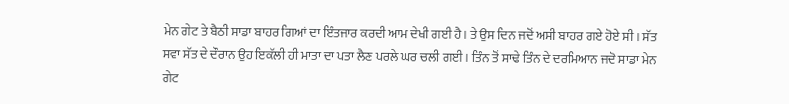ਮੇਨ ਗੇਟ ਤੇ ਬੈਠੀ ਸਾਡਾ ਬਾਹਰ ਗਿਆਂ ਦਾ ਇੰਤਜਾਰ ਕਰਦੀ ਆਮ ਦੇਖੀ ਗਈ ਹੈ। ਤੇ ਉਸ ਦਿਨ ਜਦੋਂ ਅਸੀ ਬਾਹਰ ਗਏ ਹੋਏ ਸੀ । ਸੱਤ ਸਵਾ ਸੱਤ ਦੇ ਦੌਰਾਨ ਉਹ ਇਕੱਲੀ ਹੀ ਮਾਤਾ ਦਾ ਪਤਾ ਲੈਣ ਪਰਲੇ ਘਰ ਚਲੀ ਗਈ । ਤਿੰਨ ਤੋਂ ਸਾਢੇ ਤਿੰਨ ਦੇ ਦਰਮਿਆਨ ਜਦੋ ਸਾਡਾ ਮੇਨ ਗੇਟ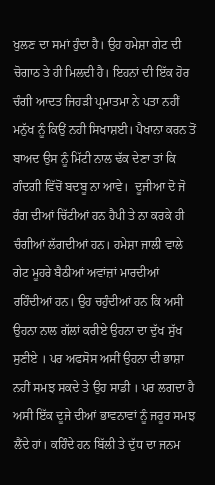ਖੁਲਣ ਦਾ ਸਮਾਂ ਹੁੰਦਾ ਹੈ। ਉਹ ਹਮੇਸ਼ਾ ਗੇਟ ਦੀ ਚੋਗਾਠ ਤੇ ਹੀ ਮਿਲਦੀ ਹੈ। ਇਹਨਾਂ ਦੀ ਇੱਕ ਹੋਰ ਚੰਗੀ ਆਦਤ ਜਿਹੜੀ ਪ੍ਰਮਾਤਮਾ ਨੇ ਪਤਾ ਨਹੀਂ ਮਨੁੱਖ ਨੂੰ ਕਿਉਂ ਨਹੀ ਸਿਖਾਸ਼ਈ। ਪੈਖਾਨਾ ਕਰਨ ਤੋਂ ਬਾਅਦ ਉਸ ਨੂੰ ਮਿੱਟੀ ਨਾਲ ਢੱਕ ਦੇਣਾ ਤਾਂ ਕਿ ਗੰਦਗੀ ਵਿੱਚੋਂ ਬਦਬੂ ਨਾ ਆਵੇ।  ਦੂਜੀਆ ਦੋ ਜੋ ਰੰਗ ਦੀਆਂ ਚਿੱਟੀਆਂ ਹਨ ਹੈਪੀ ਤੇ ਨਾ ਕਰਕੇ ਹੀ ਚੰਗੀਆਂ ਲੱਗਦੀਆਂ ਹਨ। ਹਮੇਸ਼ਾ ਜਾਲੀ ਵਾਲੇ ਗੇਟ ਮੂਹਰੇ ਬੈਠੀਆਂ ਅਵਾਂਜ਼ਾਂ ਮਾਰਦੀਆਂ ਰਹਿੰਦੀਆਂ ਹਨ। ਉਹ ਚਹੁੰਦੀਆਂ ਹਨ ਕਿ ਅਸੀ ਉਹਨਾ ਨਾਲ ਗੱਲਾਂ ਕਰੀਏ ਉਹਨਾ ਦਾ ਦੁੱਖ ਸੁੱਖ ਸੁਣੀਏ । ਪਰ ਅਫਸੋਸ ਅਸੀਂ ਉਹਨਾ ਦੀ ਭਾਸ਼ਾ ਨਹੀਂ ਸਮਝ ਸਕਦੇ ਤੇ ਉਹ ਸਾਡੀ । ਪਰ ਲਗਦਾ ਹੈ ਅਸੀ ਇੱਕ ਦੂਜੇ ਦੀਆਂ ਭਾਵਨਾਵਾਂ ਨੂੰ ਜਰੂਰ ਸਮਝ ਲੈਂਦੇ ਹਾਂ। ਕਹਿੰਦੇ ਹਨ ਬਿੱਲੀ ਤੇ ਦੁੱਧ ਦਾ ਜਨਮ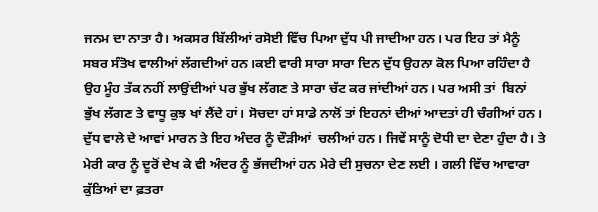ਜਨਮ ਦਾ ਨਾਤਾ ਹੈ। ਅਕਸਰ ਬਿੱਲੀਆਂ ਰਸੋਈ ਵਿੱਚ ਪਿਆ ਦੁੱਧ ਪੀ ਜਾਦੀਆ ਹਨ। ਪਰ ਇਹ ਤਾਂ ਮੈਨੂੰ ਸਬਰ ਸੰਤੋਖ ਵਾਲੀਆਂ ਲੱਗਦੀਆਂ ਹਨ।ਕਈ ਵਾਰੀ ਸਾਰਾ ਸਾਰਾ ਦਿਨ ਦੁੱਧ ਉਹਨਾ ਕੋਲ ਪਿਆ ਰਹਿੰਦਾ ਹੈ ਉਹ ਮੂੰਹ ਤੱਕ ਨਹੀਂ ਲਾਉਂਦੀਆਂ ਪਰ ਭੁੱਖ ਲੱਗਣ ਤੇ ਸਾਰਾ ਚੱਟ ਕਰ ਜਾਂਦੀਆਂ ਹਨ। ਪਰ ਅਸੀ ਤਾਂ  ਬਿਨਾਂ ਭੁੱਖ ਲੱਗਣ ਤੇ ਵਾਧੂ ਕੁਝ ਖਾਂ ਲੈਂਦੇ ਹਾਂ। ਸੋਚਦਾ ਹਾਂ ਸਾਡੇ ਨਾਲੋਂ ਤਾਂ ਇਹਨਾਂ ਦੀਆਂ ਆਦਤਾਂ ਹੀ ਚੰਗੀਆਂ ਹਨ। ਦੁੱਧ ਵਾਲੇ ਦੇ ਆਵਾਂ ਮਾਰਨ ਤੇ ਇਹ ਅੰਦਰ ਨੂੰ ਦੌੜੀਆਂ  ਚਲੀਆਂ ਹਨ। ਜਿਵੇਂ ਸਾਨੂੰ ਦੋਧੀ ਦਾ ਦੇਣਾ ਹੁੰਦਾ ਹੈ। ਤੇ ਮੇਰੀ ਕਾਰ ਨੂੰ ਦੂਰੋਂ ਦੇਖ ਕੇ ਵੀ ਅੰਦਰ ਨੂੰ ਭੱਜਦੀਆਂ ਹਨ ਮੇਰੇ ਦੀ ਸੁਚਨਾ ਦੇਣ ਲਈ । ਗਲੀ ਵਿੱਚ ਆਵਾਰਾ ਕੁੱਤਿਆਂ ਦਾ ਫ਼ਤਰਾ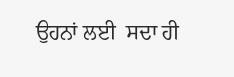ਉਹਨਾਂ ਲਈ  ਸਦਾ ਹੀ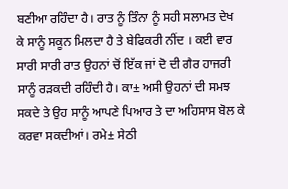ਬਣੀਆ ਰਹਿੰਦਾ ਹੈ। ਰਾਤ ਨੂੰ ਤਿੰਨਾ ਨੂੰ ਸਹੀ ਸਲਾਮਤ ਦੇਖ ਕੇ ਸਾਨੂੰ ਸਕੂਨ ਮਿਲਦਾ ਹੈ ਤੇ ਬੇਫਿਕਰੀ ਨੀਂਦ । ਕਈ ਵਾਰ ਸਾਰੀ ਸਾਰੀ ਰਾਤ ਉਹਨਾਂ ਚੋਂ ਇੱਕ ਜਾਂ ਦੋ ਦੀ ਗੈਰ ਹਾਜਰੀ ਸਾਨੂੰ ਰੜਕਦੀ ਰਹਿੰਦੀ ਹੈ। ਕਾ± ਅਸੀ ਉਹਨਾਂ ਦੀ ਸਮਝ ਸਕਦੇ ਤੇ ਉਹ ਸਾਨੂੰ ਆਪਣੇ ਪਿਆਰ ਤੇ ਦਾ ਅਹਿਸਾਸ ਬੋਲ ਕੇ ਕਰਵਾ ਸਕਦੀਆਂ। ਰਮੇ± ਸੇਠੀ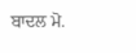ਬਾਦਲ ਮੋ.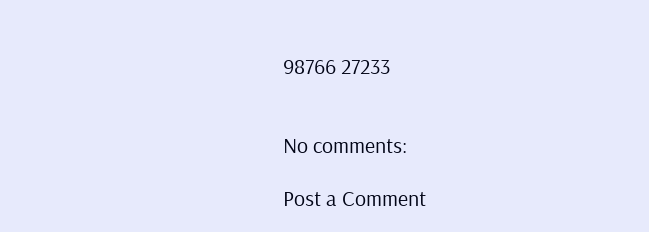98766 27233


No comments:

Post a Comment